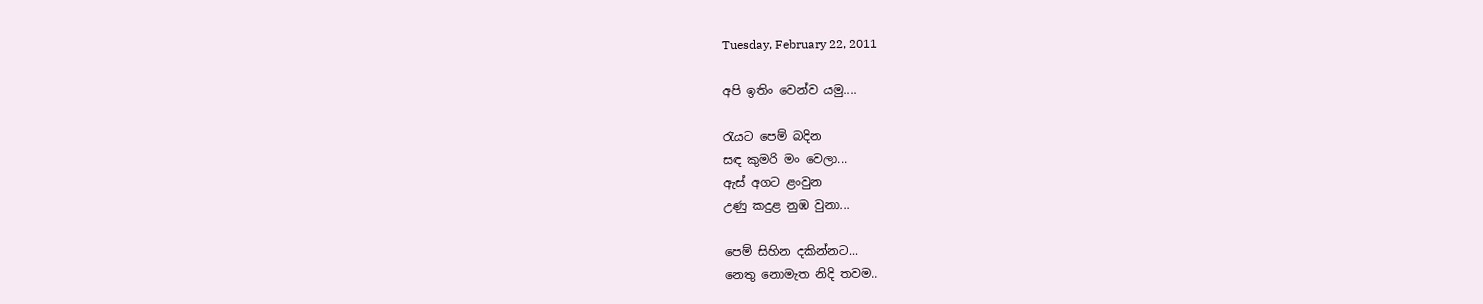Tuesday, February 22, 2011

අපි ඉතිං වෙන්ව යමු....

රැයට පෙම් බදින
සඳ කුමරි මං වෙලා...
ඇස් අගට ළංවුන
උණු කදුළ නුඹ වුනා...

පෙම් සිහින දකින්නට...
නෙතු නොමැත නිදි තවම..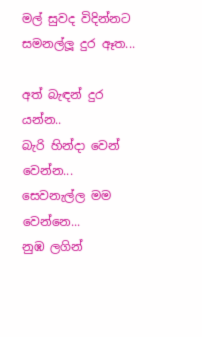මල් සුවද විදින්නට
සමනල්ලූ දුර ඈත...

අත් බැඳන් දුර යන්න..
බැරි හින්දා වෙන් වෙන්න...
සෙවනැල්ල මම වෙන්නෙ...
නුඹ ලගින්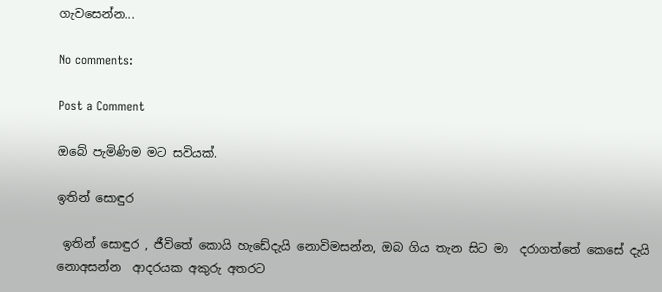ගැවසෙන්න...

No comments:

Post a Comment

ඔබේ පැමිණිම මට සවියක්.

ඉතින් සොඳුර

 ඉතින් සොඳුර , ජීවිතේ කොයි හැඩේදැයි නොවිමසන්න, ඔබ ගිය තැන සිට මා  දරාගත්තේ කෙසේ දැයි නොඅසන්න  ආදරයක අකුරු අතරට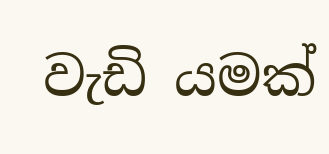වැඩි යමක්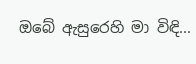ඔබේ ඇසුරෙහි මා විඳි...